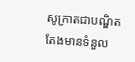សូក្រាតជាបណ្ឌិត តែងមានទំនួល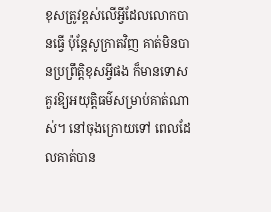ខុសត្រូវខ្ពស់លើអ្វីដែលលោកបានធ្វើ ប៉ុន្តែសូក្រាតវិញ គាត់មិនបានប្រព្រឹត្តិខុសអ្វីផង ក៏មានទោសគួរឱ្យអយុត្តិធម៌សម្រាប់គាត់ណាស់។ នៅចុងក្រោយទៅ ពេលដែលគាត់បាន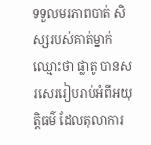ទទួលមរភាពបាត់ សិស្សរបស់គាត់ម្នាក់ ឈ្មោះថា ផ្លាតូ បានសរសេររៀបរាប់អំពីអយុត្តិធម៌ ដែលតុលាការ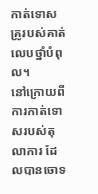កាត់ទោសគ្រូរបស់គាត់លេបថ្នាំបំពុល។
នៅក្រោយពីការកាត់ទោសរបស់តុលាការ ដែលបានចោទ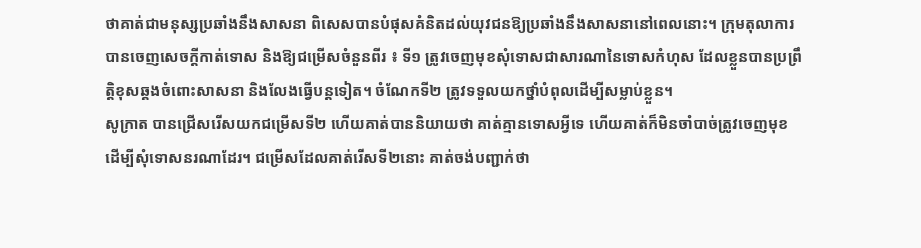ថាគាត់ជាមនុស្សប្រឆាំងនឹងសាសនា ពិសេសបានបំផុសគំនិតដល់យុវជនឱ្យប្រឆាំងនឹងសាសនានៅពេលនោះ។ ក្រុមតុលាការបានចេញសេចក្តីកាត់ទោស និងឱ្យជម្រើសចំនួនពីរ ៖ ទី១ ត្រូវចេញមុខសុំទោសជាសារណានៃទោសកំហុស ដែលខ្លួនបានប្រព្រឹត្តិខុសឆ្គងចំពោះសាសនា និងលែងធ្វើបន្តទៀត។ ចំណែកទី២ ត្រូវទទួលយកថ្នាំបំពុលដើម្បីសម្លាប់ខ្លួន។
សូក្រាត បានជ្រើសរើសយកជម្រើសទី២ ហើយគាត់បាននិយាយថា គាត់គ្មានទោសអ្វីទេ ហើយគាត់ក៏មិនចាំបាច់ត្រូវចេញមុខដើម្បីសុំទោសនរណាដែរ។ ជម្រើសដែលគាត់រើសទី២នោះ គាត់ចង់បញ្ជាក់ថា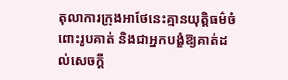តុលាការក្រុងអាថែនេះគ្មានយុត្តិធម៌ចំពោះរូបគាត់ និងជាអ្នកបង្ខំឱ្យគាត់ដល់សេចក្ដី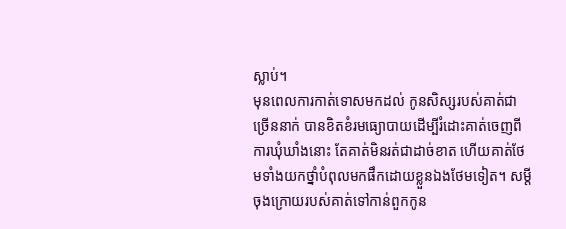ស្លាប់។
មុនពេលការកាត់ទោសមកដល់ កូនសិស្សរបស់គាត់ជាច្រើននាក់ បានខិតខំរមធ្យោបាយដើម្បីរំដោះគាត់ចេញពីការឃុំឃាំងនោះ តែគាត់មិនរត់ជាដាច់ខាត ហើយគាត់ថែមទាំងយកថ្នាំបំពុលមកផឹកដោយខ្លួនឯងថែមទៀត។ សម្តីចុងក្រោយរបស់គាត់ទៅកាន់ពួកកូន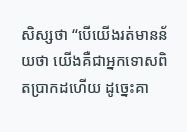សិស្សថា “បើយើងរត់មានន័យថា យើងគឺជាអ្នកទោសពិតប្រាកដហើយ ដូច្នេះគា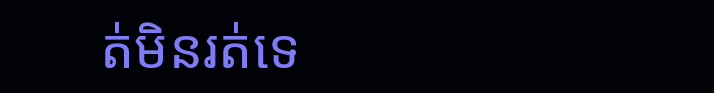ត់មិនរត់ទេ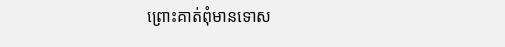ព្រោះគាត់ពុំមានទោស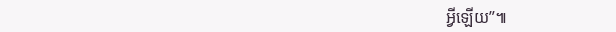អ្វីឡើយ”៕